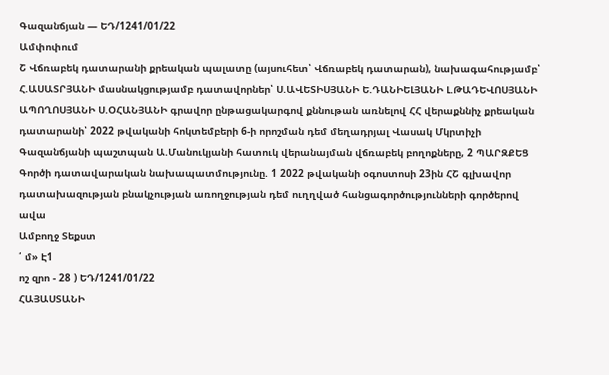Գազանճյան — ԵԴ/1241/01/22
Ամփոփում
Շ Վճռաբեկ դատարանի քրեական պալատը (այսուհետ՝ Վճռաբեկ դատարան), նախագահությամբ՝ Հ.ԱՍԱՏՐՅԱՆԻ մասնակցությամբ դատավորներ՝ Ս.ԱՎԵՏԻՍՅԱՆԻ Ե.ԴԱՆԻԵԼՅԱՆԻ Լ.ԹԱԴԵՎՈՍՅԱՆԻ ԱՊՈՂՈՍՅԱՆԻ Ս.ՕՀԱՆՅԱՆԻ գրավոր ընթացակարգով քննութան առնելով ՀՀ վերաքննիչ քրեական դատարանի՝ 2022 թվականի հոկտեմբերի 6-ի որոշման դեմ մեղադրյալ Վասակ Մկրտիչի Գազանճյանի պաշտպան Ա.Մանուկյանի հատուկ վերանայման վճռաբեկ բողոքները, 2 ՊԱՐԶՔԵՑ Գործի դատավարական նախապատմությունը. 1 2022 թվականի օգոստոսի 23ին ՀՇ գլխավոր դատախազության բնակչության առողջության դեմ ուղղված հանցագործությունների գործերով ավա
Ամբողջ Տեքստ
՛ մ» Է1
ոշ զրո - 28 ) ԵԴ/1241/01/22
ՀԱՅԱՍՏԱՆԻ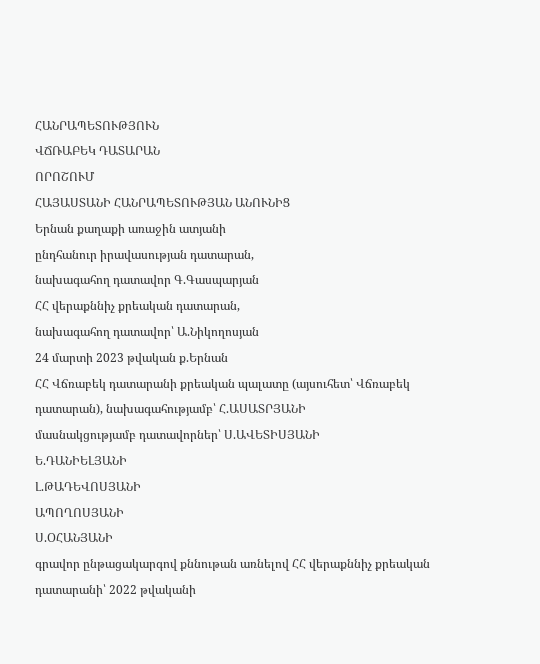ՀԱՆՐԱՊԵՏՈՒԹՅՈՒՆ
ՎՃՌԱԲԵԿ ԴԱՏԱՐԱՆ
ՈՐՈՇՈՒՄ
ՀԱՅԱՍՏԱՆԻ ՀԱՆՐԱՊԵՏՈՒԹՅԱՆ ԱՆՈՒՆԻՑ
Երնան քաղաքի առաջին ատյանի
ընդհանուր իրավասության դատարան,
նախագահող դատավոր Գ.Գասպարյան
ՀՀ վերաքննիչ քրեական դատարան,
նախագահող դատավոր՝ Ա.Նիկողոսյան
24 մարտի 2023 թվական ք.Երնան
ՀՀ Վճռաբեկ դատարանի քրեական պալատը (այսուհետ՝ Վճռաբեկ դատարան), նախագահությամբ՝ Հ.ԱՍԱՏՐՅԱՆԻ
մասնակցությամբ դատավորներ՝ Ս.ԱՎԵՏԻՍՅԱՆԻ
Ե.ԴԱՆԻԵԼՅԱՆԻ
Լ.ԹԱԴԵՎՈՍՅԱՆԻ
ԱՊՈՂՈՍՅԱՆԻ
Ս.ՕՀԱՆՅԱՆԻ
գրավոր ընթացակարգով քննութան առնելով ՀՀ վերաքննիչ քրեական դատարանի՝ 2022 թվականի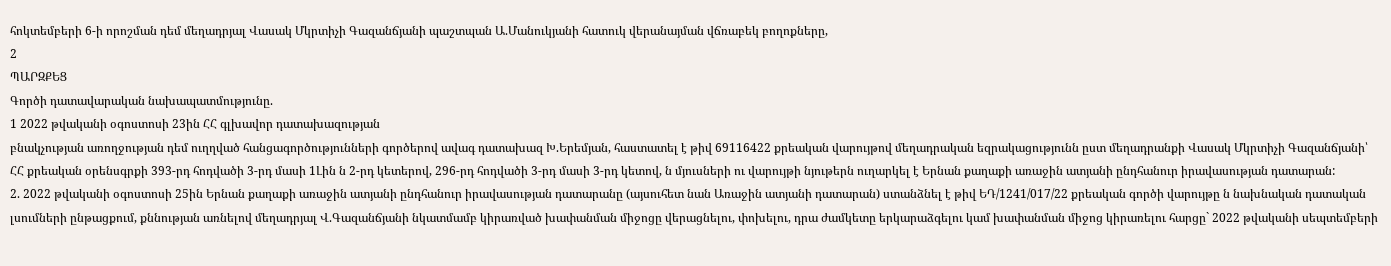հոկտեմբերի 6-ի որոշման դեմ մեղադրյալ Վասակ Մկրտիչի Գազանճյանի պաշտպան Ա.Մանուկյանի հատուկ վերանայման վճռաբեկ բողոքները,
2
ՊԱՐԶՔԵՑ
Գործի դատավարական նախապատմությունը.
1 2022 թվականի օգոստոսի 23ին ՀՀ գլխավոր դատախազության
բնակչության առողջության դեմ ուղղված հանցագործությունների գործերով ավագ դատախազ Խ.Երեմյան, հաստատել է թիվ 69116422 քրեական վարույթով մեղադրական եզրակացությունն ըստ մեղադրանքի Վասակ Մկրտիչի Գազանճյանի՝ ՀՀ քրեական օրենսգրքի 393-րդ հոդվածի 3-րդ մասի 1Լին ն 2-րդ կետերով, 296-րդ հոդվածի 3-րդ մասի 3-րդ կետով, ն մյուսների ու վարույթի նյութերն ուղարկել է Երնան քաղաքի առաջին ատյանի ընդհանուր իրավասության դատարան:
2. 2022 թվականի օգոստոսի 25ին Երնան քաղաքի առաջին ատյանի ընդհանուր իրավասության դատարանը (այսուհետ նան Առաջին ատյանի դատարան) ստանձնել է թիվ ԵԴ/1241/017/22 քրեական գործի վարույթը ն նախնական դատական լսումների ընթացքում, քննության առնելով մեղադրյալ Վ.Գազանճյանի նկատմամբ կիրառված խափանման միջոցը վերացնելու, փոխելու, դրա ժամկետը երկարաձգելու կամ խափանման միջոց կիրառելու հարցը` 2022 թվականի սեպտեմբերի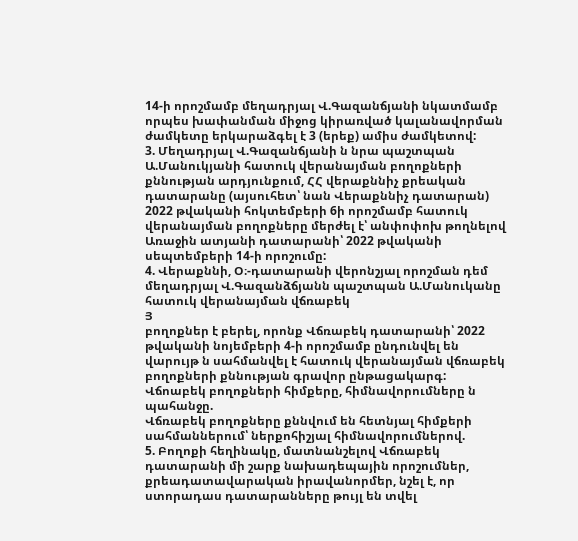14-ի որոշմամբ մեղադրյալ Վ.Գազանճյանի նկատմամբ որպես խափանման միջոց կիրառված կալանավորման ժամկետը երկարաձգել է 3 (երեք) ամիս ժամկետով:
3. Մեղադրյալ Վ.Գազանճյանի ն նրա պաշտպան Ա.Մանուկյանի հատուկ վերանայման բողոքների քննության արդյունքում, ՀՀ վերաքննիչ քրեական դատարանը (այսուհետ՝ նան Վերաքննիչ դատարան) 2022 թվականի հոկտեմբերի 6ի որոշմամբ հատուկ վերանայման բողոքները մերժել է՝ անփոփոխ թողնելով Առաջին ատյանի դատարանի՝ 2022 թվականի սեպտեմբերի 14-ի որոշումը:
4. Վերաքննի, Օ։-դատարանի վերոնշյալ որոշման դեմ մեղադրյալ Վ.Գազանձճյանն պաշտպան Ա.Մանուկանը հատուկ վերանայման վճռաբեկ
Յ
բողոքներ է բերել, որոնք Վճռաբեկ դատարանի՝ 2022 թվականի նոյեմբերի 4-ի որոշմամբ ընդունվել են վարույթ ն սահմանվել է հատուկ վերանայման վճռաբեկ բողոքների քննության գրավոր ընթացակարգ:
Վճոաբեկ բողոքների հիմքերը, հիմնավորումները ն պահանջը.
Վճռաբեկ բողոքները քննվում են հետնյալ հիմքերի սահմաններում՝ ներքոհիշյալ հիմնավորումներով.
5. Բողոքի հեղինակը, մատնանշելով Վճռաբեկ դատարանի մի շարք նախադեպային որոշումներ, քրեադատավարական իրավանորմեր, նշել է, որ ստորադաս դատարանները թույլ են տվել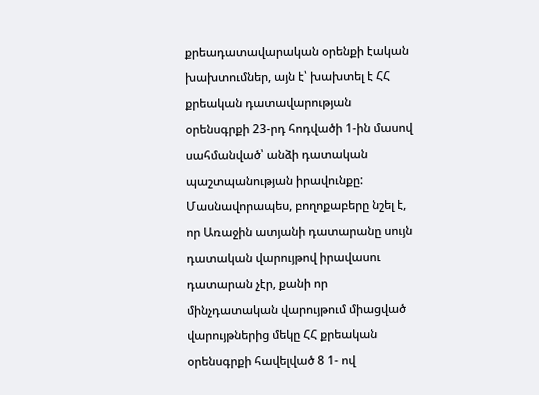քրեադատավարական օրենքի էական խախտումներ, այն է՝ խախտել է ՀՀ քրեական դատավարության օրենսգրքի 23-րդ հոդվածի 1-ին մասով սահմանված՝ անձի դատական պաշտպանության իրավունքը:
Մասնավորապես, բողոքաբերը նշել է, որ Առաջին ատյանի դատարանը սույն դատական վարույթով իրավասու դատարան չէր, քանի որ մինչդատական վարույթում միացված վարույթներից մեկը ՀՀ քրեական օրենսգրքի հավելված 8 1- ով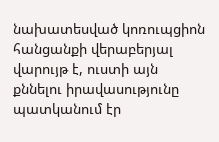նախատեսված կոռուպցիոն հանցանքի վերաբերյալ վարույթ է, ուստի այն քննելու իրավասությունը պատկանում էր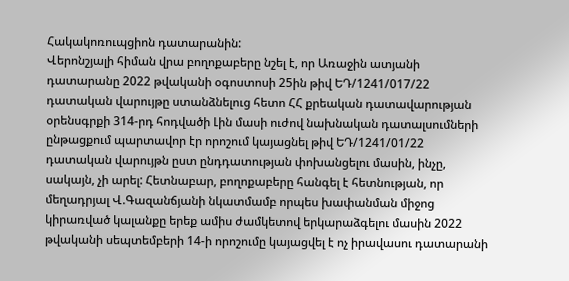Հակակոռուպցիոն դատարանին:
Վերոնշյալի հիման վրա բողոքաբերը նշել է, որ Առաջին ատյանի դատարանը 2022 թվականի օգոստոսի 25ին թիվ ԵԴ/1241/017/22 դատական վարույթը ստանձնելուց հետո ՀՀ քրեական դատավարության օրենսգրքի 314-րդ հոդվածի Լին մասի ուժով նախնական դատալսումների ընթացքում պարտավոր էր որոշում կայացնել թիվ ԵԴ/1241/01/22 դատական վարույթն ըստ ընդդատության փոխանցելու մասին, ինչը, սակայն, չի արել: Հետնաբար, բողոքաբերը հանգել է հետնության, որ մեղադրյալ Վ.Գազանճյանի նկատմամբ որպես խափանման միջոց կիրառված կալանքը երեք ամիս ժամկետով երկարաձգելու մասին 2022 թվականի սեպտեմբերի 14-ի որոշումը կայացվել է ոչ իրավասու դատարանի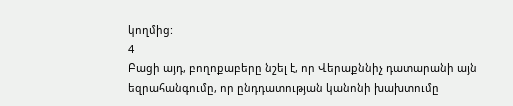կողմից:
4
Բացի այդ, բողոքաբերը նշել է, որ Վերաքննիչ դատարանի այն
եզրահանգումը, որ ընդդատության կանոնի խախտումը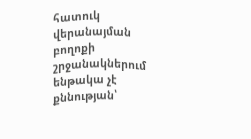հատուկ վերանայման բողոքի շրջանակներում ենթակա չէ քննության՝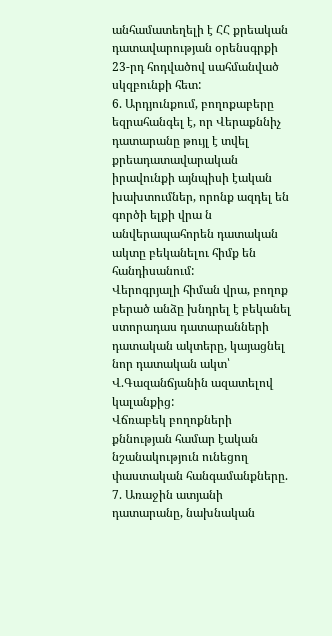անհամատեղելի է ՀՀ քրեական դատավարության օրենսգրքի 23-րդ հոդվածով սահմանված սկզբունքի հետ:
6. Արդյունքում, բողոքաբերը եզրահանգել է, որ Վերաքննիչ դատարանը թույլ է տվել քրեադատավարական իրավունքի այնպիսի էական խախտումներ, որոնք ազդել են գործի ելքի վրա ն անվերապահորեն դատական ակտը բեկանելու հիմք են հանդիսանում:
Վերոգրյալի հիման վրա, բողոք բերած անձը խնդրել է բեկանել ստորադաս դատարանների դատական ակտերը, կայացնել նոր դատական ակտ՝
Վ.Գազանճյանին ազատելով կալանքից:
Վճռաբեկ բողոքների քննության համար էական նշանակություն ունեցող փաստական հանգամանքները.
7. Առաջին ատյանի դատարանը, նախնական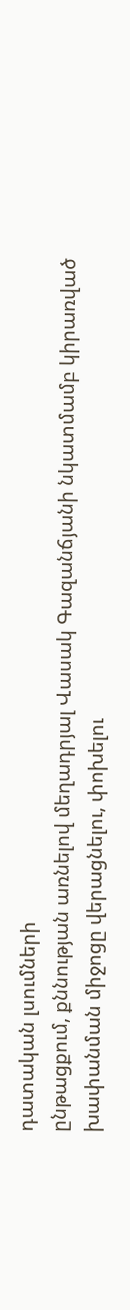դատական լսումների
ընթացքում, քննության առնելով մեղադրյալ Վասակ Գազանճյանի նկատմամբ կիրառված խափանման միջոցը վերացնելու, փոխելու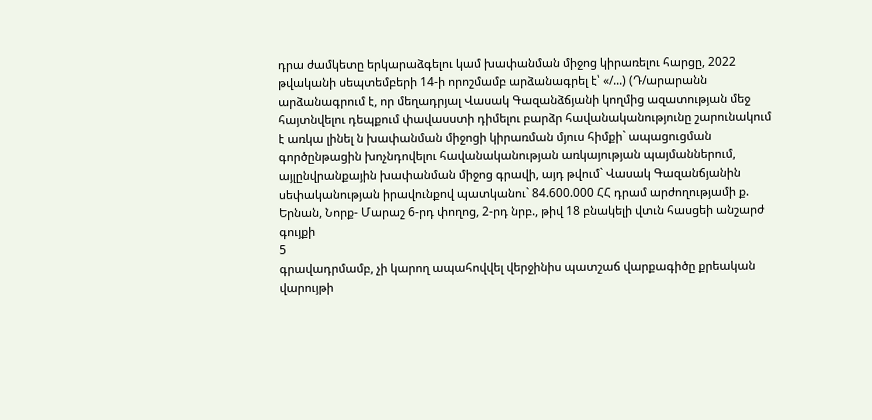դրա ժամկետը երկարաձգելու կամ խափանման միջոց կիրառելու հարցը, 2022 թվականի սեպտեմբերի 14-ի որոշմամբ արձանագրել է՝ «/...) (Դ/արարանն արձանագրում է, որ մեղադրյալ Վասակ Գազանձճյանի կողմից ազատության մեջ հայտնվելու դեպքում փավասստի դիմելու բարձր հավանականությունը շարունակում է առկա լինել ն խափանման միջոցի կիրառման մյուս հիմքի` ապացուցման գործընթացին խոչնդովելու հավանականության առկայության պայմաններում, այլընվրանքային խափանման միջոց գրավի, այդ թվում` Վասակ Գազանճյանին սեփականության իրավունքով պատկանու` 84.600.000 ՀՀ դրամ արժողությամի ք. Երնան, Նորք- Մարաշ 6-րդ փողոց, 2-րդ նրբ., թիվ 18 բնակելի վտւն հասցեի անշարժ գույքի
5
գրավադրմամբ, չի կարող ապահովվել վերջինիս պատշաճ վարքագիծը քրեական վարույթի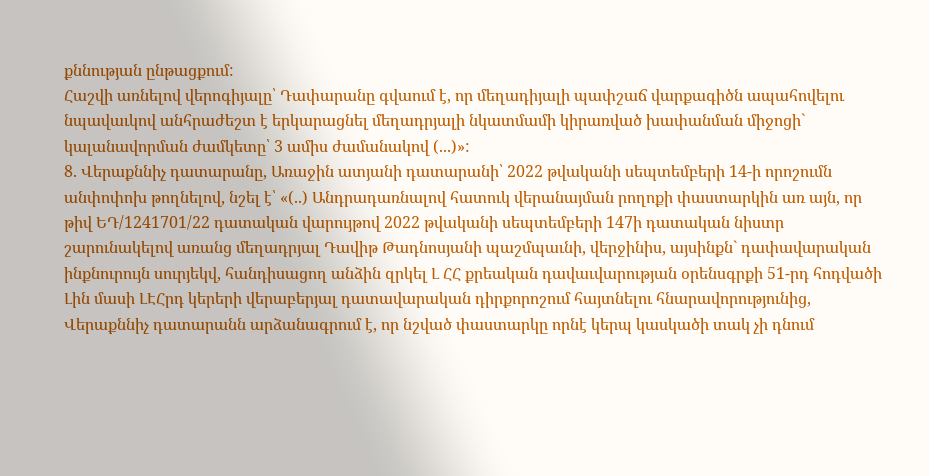քննության ընթացքում:
Հաշվի առնելով վերոգիյալը՝ Դափարանը գվաում է, որ մեղադիյալի պափշաճ վարքագիծն ապահովելու նպավաւկով անհրաժեշտ է երկարացնել մեղադրյալի նկատմամի կիրառված խափանման միջոցի` կալանավորման ժամկետը՝ 3 ամիս ժամանակով (...)»:
8. Վերաքննիչ դատարանը, Առաջին ատյանի դատարանի՝ 2022 թվականի սեպտեմբերի 14-ի որոշումն անփոփոխ թողնելով, նշել է՝ «(..) Անդրադառնալով հատուկ վերանայման րողոքի փաստարկին առ այն, որ թիվ ԵԴ/1241701/22 դատական վարույթով 2022 թվականի սեպտեմբերի 147ի դատական նիստր շարունակելով առանց մեղադրյալ Դավիթ Թադնոսյանի պաշմպաւնի, վերջինիս, այսինքն` դափավարական ինքնուրույն սուրյեկվ, հանդիսացող անձին զրկել Լ ՀՀ քրեական դավաւվարության օրենսգրքի 51-րդ հոդվածի Լին մասի ԼԷՀրդ կերերի վերաբերյալ դատավարական դիրքորոշում հայտնելու հնարավորությունից, Վերաքննիչ դատարանն արձանագրում է, որ նշված փաստարկը որնէ կերպ կասկածի տակ չի դնում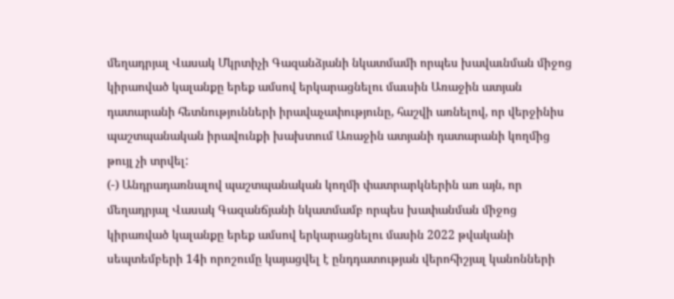մեղադրյալ Վասակ Մկրտիչի Գազանձյանի նկատմամի որպես խավաւնման միջոց կիրաոված կալանքը երեք ամսով երկարացնելու մաւսին Առաջին ատյան դատարանի հետնությունների իրավաչափությունը, հաշվի առնելով, որ վերջինիս պաշտպանական իրավունքի խախտում Առաջին ատյանի դատարանի կողմից թույլ չի տրվել:
(-) Անդրադառնալով պաշտպանական կողմի փատրարկներին առ այն, որ մեղադրյալ Վասակ Գազանճյանի նկատմամբ որպես խափանման միջոց կիրառված կալանքը երեք ամսով երկարացնելու մասին 2022 թվականի սեպտեմբերի 14ի որոշումը կայացվել է ընդդատության վերոհիշյալ կանոնների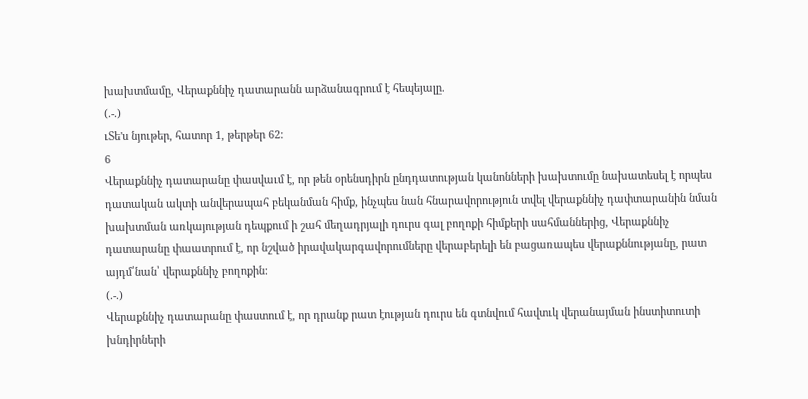խախտմամը, Վերաքննիչ դատարանն արձանագրում է հեպեյալը.
(.-.)
ւՏե'ս նյութեր, հատոր 1, թերթեր 62:
6
Վերաքննիչ դատարանը փասվաւմ է, որ թեն օրենսդիրն ընդդատության կանոնների խախտումը նախատեսել է որպես դատական ակտի անվերապահ բեկանման հիմք, ինչպես նան հնարավորություն տվել վերաքննիչ դափտարանին նման խախտման առկայության դեպքում ի շահ մեղադրյալի դուրս գալ բողոքի հիմքերի սահմաններից, Վերաքննիչ դատարանը փաատրում է, որ նշված իրավակարգավորումները վերաբերելի են բացառապես վերաքննությանը, րատ այդմ՛նան՝ վերաքննիչ բողոքին:
(.-.)
Վերաքննիչ դատարանը փաստում է, որ դրանք րատ էության դուրս են գտնվում հավտւկ վերանայման ինստիտուտի խնդիրների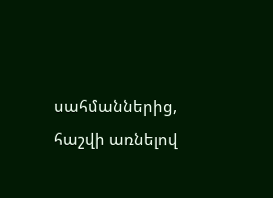սահմաններից, հաշվի առնելով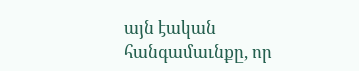այն էական հանգամաւնքը, որ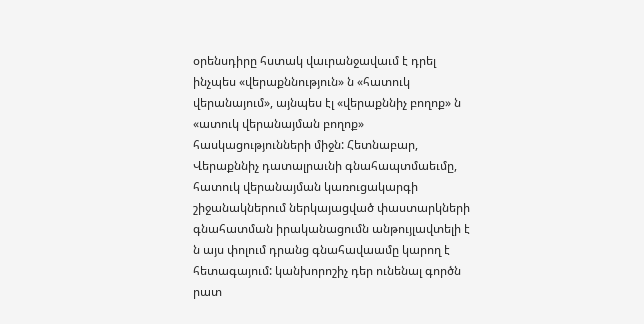օրենսդիրը հստակ վաւրանջավաւմ է դրել ինչպես «վերաքննություն» ն «հատուկ վերանայում», այնպես էլ «վերաքննիչ բողոք» ն «ատուկ վերանայման բողոք» հասկացությունների միջն: Հետնաբար, Վերաքննիչ դատալրաւնի գնահապտմաեւմը, հատուկ վերանայման կառուցակարգի շիջանակներում ներկայացված փաստարկների գնահատման իրականացումն անթույլավտելի է ն այս փոլում դրանց գնահավաամը կարող է հետագայում: կանխորոշիչ դեր ունենալ գործն րատ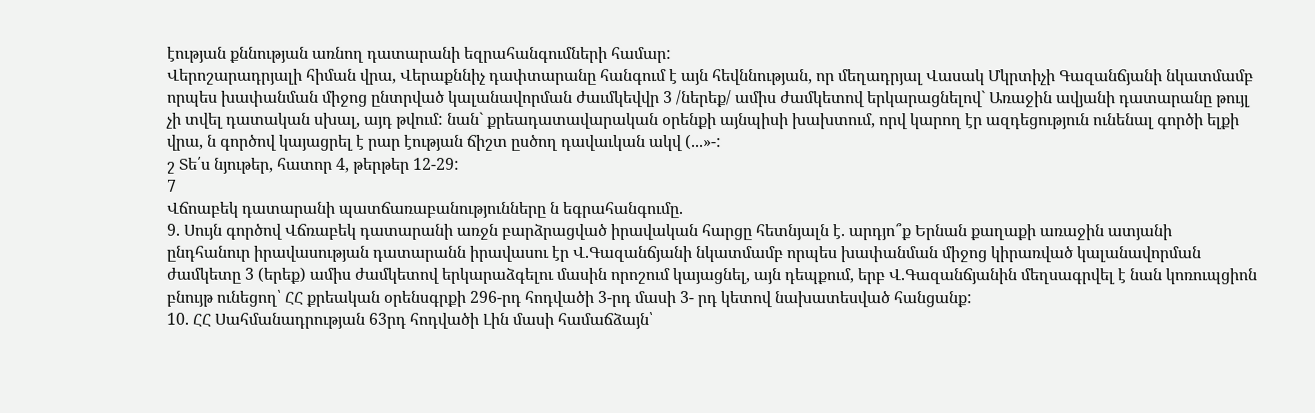էության քննության առնող դատարանի եզրահանգումների համար:
Վերոշարադրյալի հիման վրա, Վերաքննիչ դափտարանը հանգում է այն հեվննության, որ մեղադրյալ Վասակ Մկրտիչի Գազանճյանի նկատմամբ որպես խափանման միջոց ընտրված կալանավորման ժաւմկեվվր 3 /ներեք/ ամիս ժամկետով երկարացնելով` Առաջին ավյանի դատարանը թույլ չի տվել դատական սխալ, այդ թվում: նան` քրեադատավարական օրենքի այնպիսի խախտում, որվ կարող էր ազդեցություն ունենալ գործի ելքի վրա, ն գործով կայացրել է րար էության ճիշտ ըսծող դավաւկան ակվ (...»-:
շ Տե՛ս նյութեր, հատոր 4, թերթեր 12-29:
7
Վճոաբեկ դատարանի պատճառաբանությունները ն եգրահանգումը.
9. Սույն գործով Վճռաբեկ դատարանի առջն բարձրացված իրավական հարցը հետնյալն է. արդյո՞ք Երնան քաղաքի առաջին ատյանի ընդհանուր իրավասության դատարանն իրավասու էր Վ.Գազանճյանի նկատմամբ որպես խափանման միջոց կիրառված կալանավորման ժամկետը 3 (երեք) ամիս ժամկետով երկարաձգելու մասին որոշում կայացնել, այն դեպքում, երբ Վ.Գազանճյանին մեղսագրվել է նան կոռուպցիոն բնույթ ունեցող՝ ՀՀ քրեական օրենսգրքի 296-րդ հոդվածի 3-րդ մասի 3- րդ կետով նախատեսված հանցանք:
10. ՀՀ Սահմանադրության 63րդ հոդվածի Լին մասի համաճձայն՝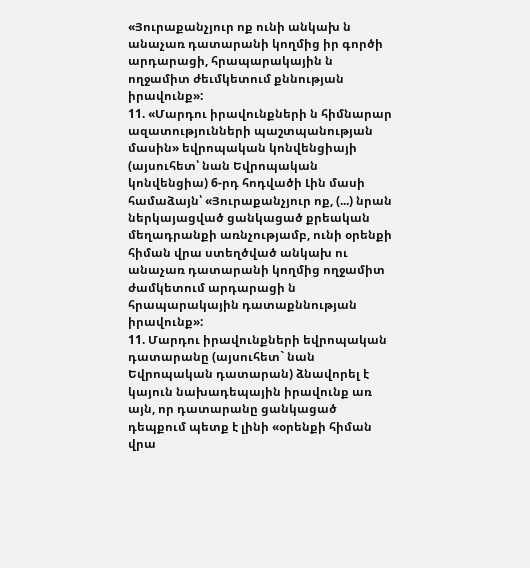«Յուրաքանչյուր ոք ունի անկախ ն անաչառ դատարանի կողմից իր գործի արդարացի, հրապարակային ն ողջամիտ ժեւմկետում քննության իրավունք»:
11. «Մարդու իրավունքների ն հիմնարար ազատությունների պաշտպանության մասին» եվրոպական կոնվենցիայի (այսուհետ՝ նան Եվրոպական կոնվենցիա) 6-րդ հոդվածի Լին մասի համաձայն՝ «Յուրաքանչյուր ոք, (...) նրան ներկայացված ցանկացած քրեական մեղադրանքի առնչությամբ, ունի օրենքի հիման վրա ստեղծված անկախ ու անաչառ դատարանի կողմից ողջամիտ ժամկետում արդարացի ն հրապարակային դատաքննության իրավունք»:
11. Մարդու իրավունքների եվրոպական դատարանը (այսուհետ` նան Եվրոպական դատարան) ձնավորել է կայուն նախադեպային իրավունք առ այն, որ դատարանը ցանկացած դեպքում պետք է լինի «օրենքի հիման վրա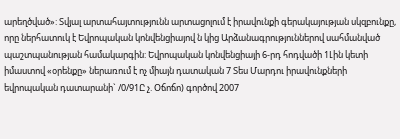արեղծված»: Տվյալ արտահայտությունն արտացոլում է իրավունքի գերակայության սկզբունքը, որը ներհատուկ է Եվրոպական կոնվենցիայով ն կից Արձանագրություններով սահմանված պաշտպանության համակարգին: Եվրոպական կոնվենցիայի 6-րդ հոդվածի 1Լին կետի իմաստով «օրենքը» ներառում է ոչ միայն դատական 7 Տես Մարդու իրավունքների եվրոպական դատարանի` /0/91Ը չ. Օճոճո) գործով 2007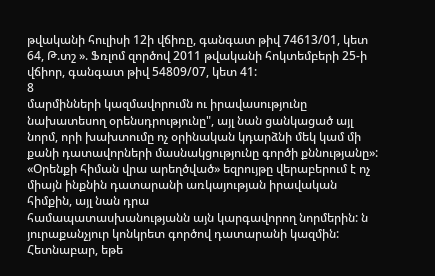թվականի հուլիսի 12ի վճիռը, գանգատ թիվ 74613/01, կետ 64, Թ.տշ ». Ֆռլոմ զործով 2011 թվականի հոկտեմբերի 25-ի վճիոր, գանգատ թիվ 54809/07, կետ 41:
8
մարմինների կազմավորումն ու իրավասությունը նախատեսող օրենսդրությունը", այլ նան ցանկացած այլ նորմ, որի խախտումը ոչ օրինական կդարձնի մեկ կամ մի քանի դատավորների մասնակցությունը գործի քննությանը»:
«Օրենքի հիման վրա արեղծված» եզրույթը վերաբերում է ոչ միայն ինքնին դատարանի առկայության իրավական հիմքին, այլ նան դրա
համապատասխանությանն այն կարգավորող նորմերին: ն յուրաքանչյուր կոնկրետ գործով դատարանի կազմին: Հետնաբար, եթե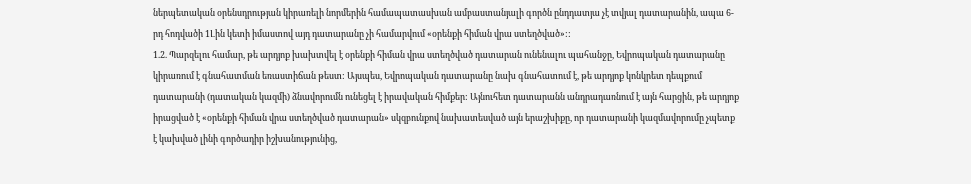ներպետական օրենսդրության կիրառելի նորմերին համապատասխան ամբաստանյալի գործն ընդդատյա չէ տվյալ դատարանին, ապա 6-րդ հոդվածի 1Լին կետի իմաստով այդ դատարանը չի համարվում «օրենքի հիման վրա ստեղծված»::
1.2. Պարզելու համար, թե արդյոք խախտվել է օրենքի հիման վրա ստեղծված դատարան ունենալու պահանջը, Եվրոպական դատարանը կիրառում է գնահատման եռաստիճան թեստ: Այսպես, Եվրոպական դատարանը նախ գնահատում է, թե արդյոք կոնկրետ դեպքում դատարանի (դատական կազմի) ձնավորումն ունեցել է իրավական հիմքեր: Այնուհետ դատարանն անդրադառնում է այն հարցին, թե արդյոք իրացված է «օրենքի հիման վրա ստեղծված դատարան» սկզբունքով նախատեսված այն երաշխիքը, որ դատարանի կազմավորումը չպետք է կախված լինի գործադիր իշխանությունից,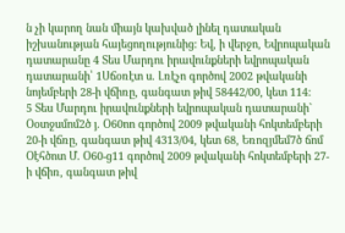ն չի կարող նան միայն կախված լինել դատական իշխանության հայեցողությունից: Եվ, ի վերջո, Եվրոպական դատարանը 4 Տես Մարդու իրավունքների եվրոպական դատարանի՝ 1Սճօռէտ ս. Լռէչո գործով 2002 թվականի նոյեմբերի 28-ի վճիռը, գանգատ թիվ 58442/00, կետ 114:
5 Տես Մարդու իրավունքների եվրոպական դատարանի` Օօտջսմոմ2ծ յ. Օ60ոո գործով 2009 թվականի հոկտեմբերի 20-ի վճռը, գանգատ թիվ 4313/04, կետ 68, Եռոզյմեմ7ծ ճոմ Օէհծոտ Մ. Օ60-ց11 գործով 2009 թվականի հոկտեմբերի 27-ի վճիռ, գանգատ թիվ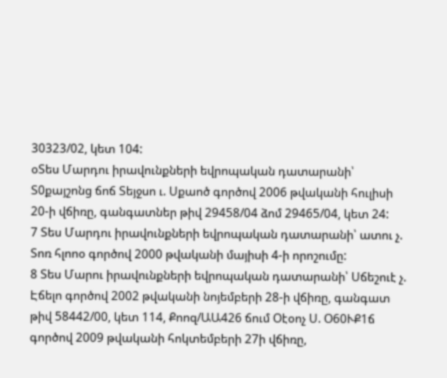30323/02, կետ 104:
օՏես Մարդու իրավունքների եվրոպական դատարանի՝ Տ0քայշոնց ճոճ Տեյջսո ւ. Սքաոծ գործով 2006 թվականի հուլիսի 20-ի վճիռը, գանգատներ թիվ 29458/04 ձոմ 29465/04, կետ 24:
7 Տես Մարդու իրավունքների եվրոպական դատարանի՝ ատու չ. Տոռ հլոոօ գործով 2000 թվականի մայիսի 4-ի որոշումը:
8 Տես Մարու իրավունքների եվրոպական դատարանի՝ Սճեշուէ չ. Էճելո գործով 2002 թվականի նոյեմբերի 28-ի վճիռը, գանգատ թիվ 58442/00, կետ 114, Քոոզ/ԱԱ426 ճում Օէօոչ Ս. Օ60ՒՔ1ճ գործով 2009 թվականի հոկտեմբերի 27ի վճիռը,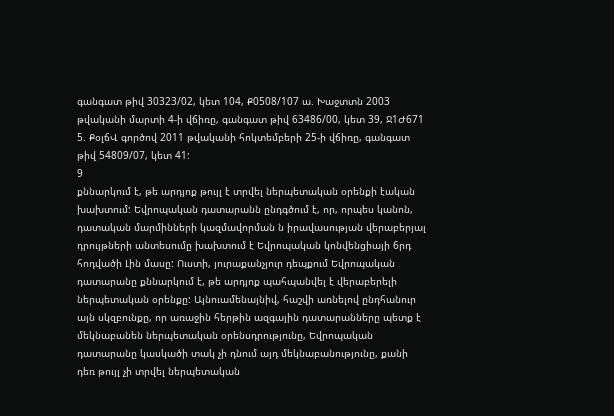գանգատ թիվ 30323/02, կետ 104, Ք0508/107 ա. Խաջտտն 2003 թվականի մարտի 4-ի վճիռը, գանգատ թիվ 63486/00, կետ 39, Ջ1Ժ671 5. ՔօլճՎ գործով 2011 թվականի հոկտեմբերի 25-ի վճիռը, գանգատ թիվ 54809/07, կետ 41:
9
քննարկում է, թե արդյոք թույլ է տրվել ներպետական օրենքի էական խախտում: Եվրոպական դատարանն ընդգծում է, որ, որպես կանոն, դատական մարմինների կազմավորման ն իրավասության վերաբերյալ դրույթների անտեսումը խախտում է Եվրոպական կոնվենցիայի 6րդ հոդվածի Լին մասը: Ուստի, յուրաքանչյուր դեպքում Եվրոպական դատարանը քննարկում է, թե արդյոք պահպանվել է վերաբերելի ներպետական օրենքը: Այնուամենայնիվ, հաշվի առնելով ընդհանուր այն սկզբունքը, որ առաջին հերթին ազգային դատարանները պետք է մեկնաբանեն ներպետական օրենսդրությունը, Եվրոպական դատարանը կասկածի տակ չի դնում այդ մեկնաբանությունը, քանի դեռ թույլ չի տրվել ներպետական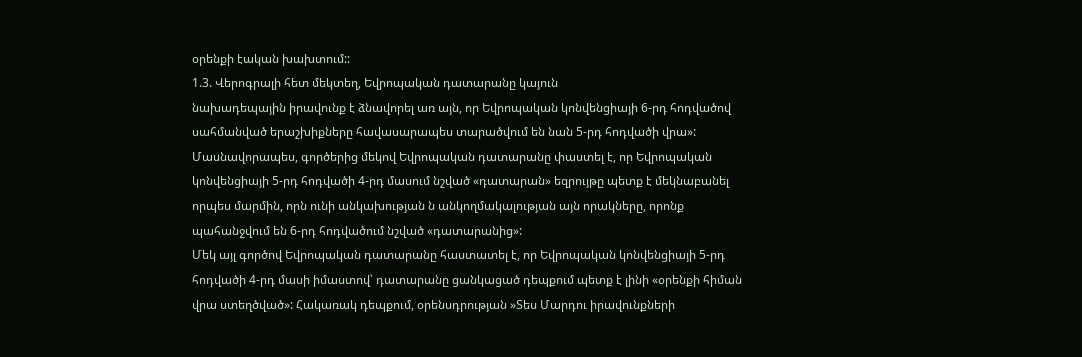օրենքի էական խախտում::
1.3. Վերոգրալի հետ մեկտեղ, Եվրոպական դատարանը կայուն
նախադեպային իրավունք է ձնավորել առ այն, որ Եվրոպական կոնվենցիայի 6-րդ հոդվածով սահմանված երաշխիքները հավասարապես տարածվում են նան 5-րդ հոդվածի վրա»: Մասնավորապես, գործերից մեկով Եվրոպական դատարանը փաստել է, որ Եվրոպական կոնվենցիայի 5-րդ հոդվածի 4-րդ մասում նշված «դատարան» եզրույթը պետք է մեկնաբանել որպես մարմին, որն ունի անկախության ն անկողմակալության այն որակները, որոնք պահանջվում են 6-րդ հոդվածում նշված «դատարանից»:
Մեկ այլ գործով Եվրոպական դատարանը հաստատել է, որ Եվրոպական կոնվենցիայի 5-րդ հոդվածի 4-րդ մասի իմաստով՝ դատարանը ցանկացած դեպքում պետք է լինի «օրենքի հիման վրա ստեղծված»: Հակառակ դեպքում, օրենսդրության »Տես Մարդու իրավունքների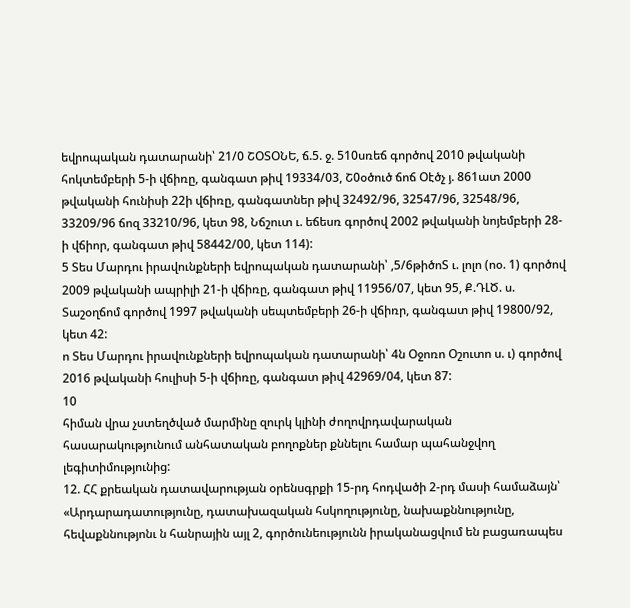եվրոպական դատարանի՝ 21/0 ՇՕՏՕՆԵ, ճ.5. ջ. 510սռեճ գործով 2010 թվականի հոկտեմբերի 5-ի վճիռը, գանգատ թիվ 19334/03, Շ0օծուծ ճոճ Օէծչ յ. 861ատ 2000 թվականի հունիսի 22ի վճիռը, գանգատներ թիվ 32492/96, 32547/96, 32548/96, 33209/96 ճոզ 33210/96, կետ 98, Նճշուտ ւ. եճեսռ գործով 2002 թվականի նոյեմբերի 28-ի վճիոր, գանգատ թիվ 58442/00, կետ 114):
5 Տես Մարդու իրավունքների եվրոպական դատարանի՝ ,5/6թիծոՏ ւ. լոլո (ոօ. 1) գործով 2009 թվականի ապրիլի 21-ի վճիռը, գանգատ թիվ 11956/07, կետ 95, Ք.ԴԼԾ. ս. Տաշօղճոմ գործով 1997 թվականի սեպտեմբերի 26-ի վճիռր, գանգատ թիվ 19800/92, կետ 42:
ո Տես Մարդու իրավունքների եվրոպական դատարանի՝ 4ն Օջոռո Օշուտո ս. ւ) գործով 2016 թվականի հուլիսի 5-ի վճիռը, գանգատ թիվ 42969/04, կետ 87:
10
հիման վրա չստեղծված մարմինը զուրկ կլինի ժողովրդավարական հասարակությունում անհատական բողոքներ քննելու համար պահանջվող լեգիտիմությունից:
12. ՀՀ քրեական դատավարության օրենսգրքի 15-րդ հոդվածի 2-րդ մասի համաձայն՝ «Արդարադատությունը, դատախազական հսկողությունը, նախաքննությունը, հեվաքննությոնւ ն հանրային այլ 2, գործունեությունն իրականացվում են բացառապես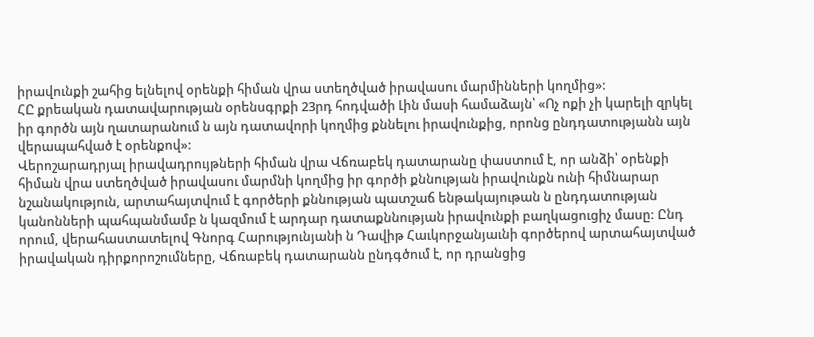իրավունքի շահից ելնելով օրենքի հիման վրա ստեղծված իրավասու մարմինների կողմից»:
ՀԸ քրեական դատավարության օրենսգրքի 23րդ հոդվածի Լին մասի համաձայն՝ «Ոչ ոքի չի կարելի զրկել իր գործն այն ղատարանում ն այն դատավորի կողմից քննելու իրավունքից, որոնց ընդդատությանն այն վերապահված է օրենքով»:
Վերոշարադրյալ իրավադրույթների հիման վրա Վճռաբեկ դատարանը փաստում է, որ անձի՝ օրենքի հիման վրա ստեղծված իրավասու մարմնի կողմից իր գործի քննության իրավունքն ունի հիմնարար նշանակություն, արտահայտվում է գործերի քննության պատշաճ ենթակայութան ն ընդդատության կանոնների պահպանմամբ ն կազմում է արդար դատաքննության իրավունքի բաղկացուցիչ մասը: Ընդ որում, վերահաստատելով Գնորգ Հարությունյանի ն Դավիթ Հաւկորջանյաւնի գործերով արտահայտված իրավական դիրքորոշումները, Վճռաբեկ դատարանն ընդգծում է, որ դրանցից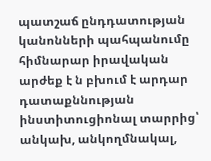պատշաճ ընդդատության կանոնների պահպանումը հիմնարար իրավական արժեք է ն բխում է արդար դատաքննության ինստիտուցիոնալ տարրից՝ անկախ, անկողմնակալ,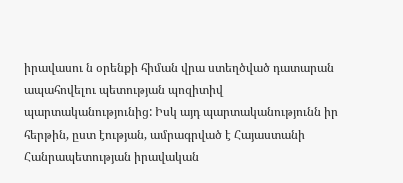իրավասու ն օրենքի հիման վրա ստեղծված դատարան ապահովելու պետության պոզիտիվ
պարտականությունից: Իսկ այդ պարտականությունն իր հերթին, ըստ էության, ամրագրված է Հայաստանի Հանրապետության իրավական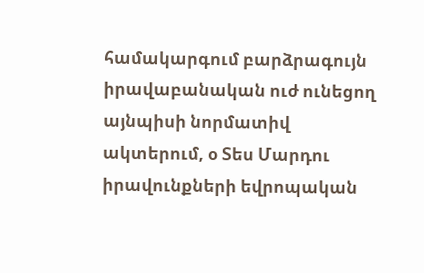համակարգում բարձրագույն իրավաբանական ուժ ունեցող այնպիսի նորմատիվ ակտերում, օ Տես Մարդու իրավունքների եվրոպական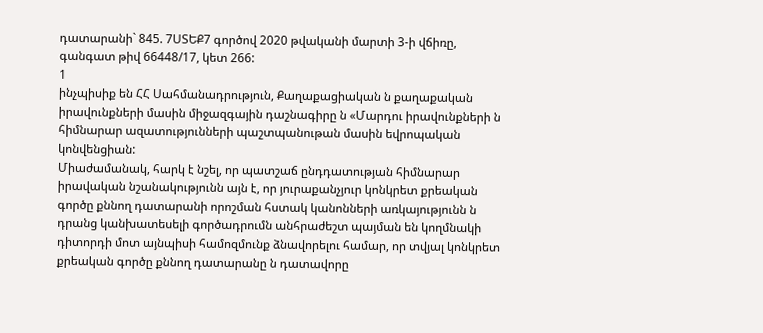դատարանի` 845. 7ՍՏԵՔ7 գործով 2020 թվականի մարտի 3-ի վճիռը, գանգատ թիվ 66448/17, կետ 266:
1
ինչպիսիք են ՀՀ Սահմանադրություն, Քաղաքացիական ն քաղաքական իրավունքների մասին միջազգային դաշնագիրը ն «Մարդու իրավունքների ն հիմնարար ազատությունների պաշտպանութան մասին եվրոպական
կոնվենցիան:
Միաժամանակ, հարկ է նշել, որ պատշաճ ընդդատության հիմնարար իրավական նշանակությունն այն է, որ յուրաքանչյուր կոնկրետ քրեական գործը քննող դատարանի որոշման հստակ կանոնների առկայությունն ն դրանց կանխատեսելի գործադրումն անհրաժեշտ պայման են կողմնակի դիտորդի մոտ այնպիսի համոզմունք ձնավորելու համար, որ տվյալ կոնկրետ քրեական գործը քննող դատարանը ն դատավորը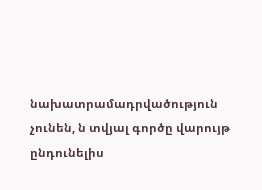նախատրամադրվածություն չունեն, ն տվյալ գործը վարույթ ընդունելիս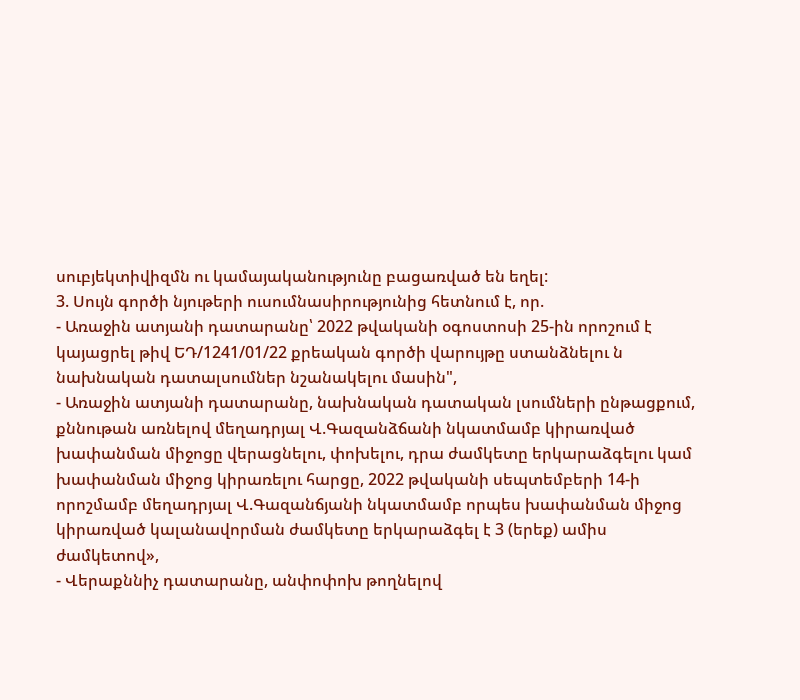սուբյեկտիվիզմն ու կամայականությունը բացառված են եղել:
3. Սույն գործի նյութերի ուսումնասիրությունից հետնում է, որ.
- Առաջին ատյանի դատարանը՝ 2022 թվականի օգոստոսի 25-ին որոշում է կայացրել թիվ ԵԴ/1241/01/22 քրեական գործի վարույթը ստանձնելու ն նախնական դատալսումներ նշանակելու մասին",
- Առաջին ատյանի դատարանը, նախնական դատական լսումների ընթացքում, քննութան առնելով մեղադրյալ Վ.Գազանձճանի նկատմամբ կիրառված խափանման միջոցը վերացնելու, փոխելու, դրա ժամկետը երկարաձգելու կամ խափանման միջոց կիրառելու հարցը, 2022 թվականի սեպտեմբերի 14-ի որոշմամբ մեղադրյալ Վ.Գազանճյանի նկատմամբ որպես խափանման միջոց կիրառված կալանավորման ժամկետը երկարաձգել է 3 (երեք) ամիս ժամկետով»,
- Վերաքննիչ դատարանը, անփոփոխ թողնելով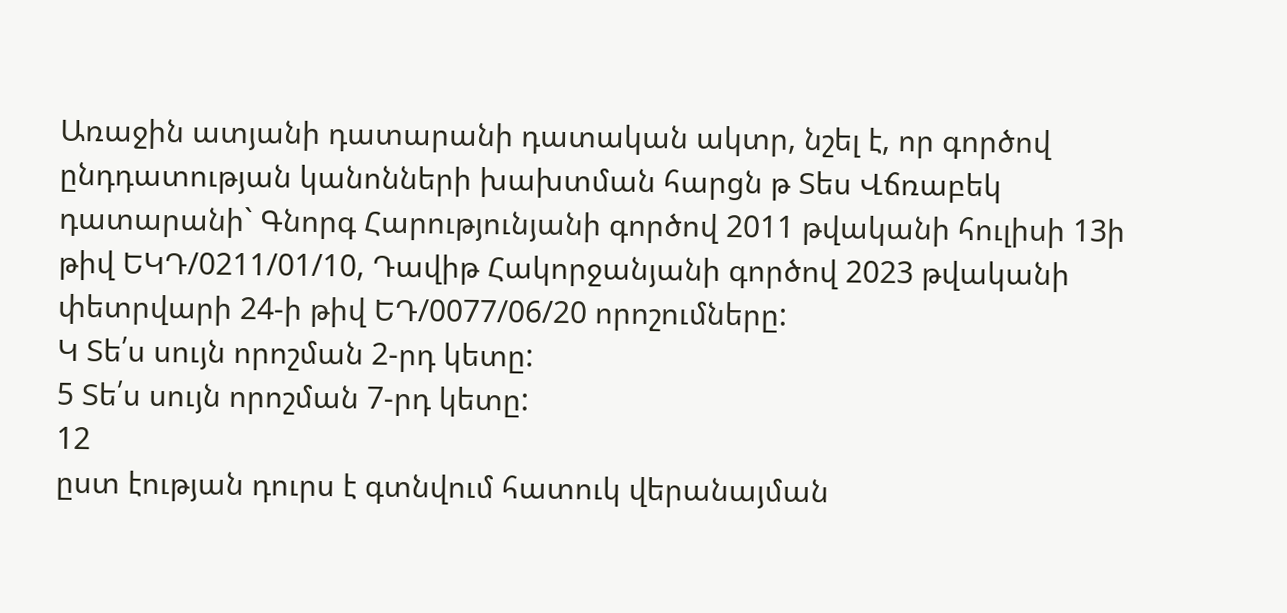Առաջին ատյանի դատարանի դատական ակտր, նշել է, որ գործով ընդդատության կանոնների խախտման հարցն թ Տես Վճռաբեկ դատարանի` Գնորգ Հարությունյանի գործով 2011 թվականի հուլիսի 13ի թիվ ԵԿԴ/0211/01/10, Դավիթ Հակորջանյանի գործով 2023 թվականի փետրվարի 24-ի թիվ ԵԴ/0077/06/20 որոշումները:
Կ Տե՛ս սույն որոշման 2-րդ կետը:
5 Տե՛ս սույն որոշման 7-րդ կետը:
12
ըստ էության դուրս է գտնվում հատուկ վերանայման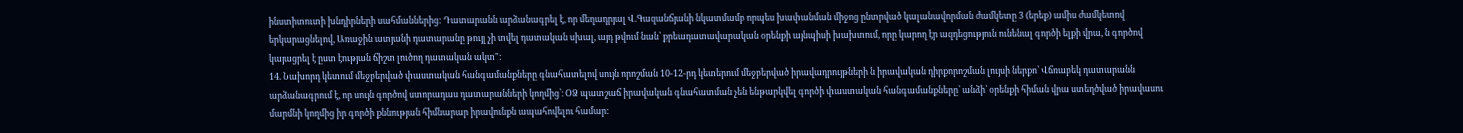ինստիտուտի խնդիրների սահմաններից: Դատարանն արձանագրել է, որ մեղադրյալ Վ.Գազանճյանի նկատմամբ որպես խափանման միջոց ընտրված կալանավորման ժամկետը 3 (երեք) ամիս ժամկետով երկարացնելով, Առաջին ատյանի դատարանը թույլ չի տվել դատական սխալ, այդ թվում նան՝ քրեադատավարական օրենքի այնպիսի խախտում, որը կարող էր ազդեցություն ունենալ գործի ելքի վրա, ն գործով կայացրել է ըստ էության ճիշտ լուծող դատական ակտ":
14. Նախորդ կետում մեջբերված փաստական հանգամանքները գնահատելով սույն որոշման 10-12-րդ կետերում մեջբերված իրավադրույթների ն իրավական դիրքորոշման լույսի ներքո՝ Վճռաբեկ դատարանն արձանագրում է, որ սույն գործով ստորադաս դատարանների կողմից՝։ ՕՁ պատշաճ իրավական գնահատման չեն ենթարկվել գործի փաստական հանգամանքները՝ անձի՝ օրենքի հիման վրա ստեղծված իրավասու մարմնի կողմից իր գործի քննության հիմնարար իրավունքն ապահովելու համար: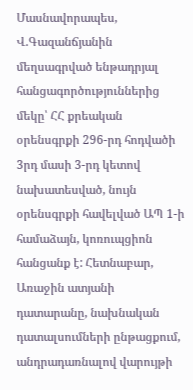Մասնավորապես, Վ.Գազանճյանին մեղսագրված ենթադրյալ
հանցագործություններից մեկը՝ ՀՀ քրեական օրենսգրքի 296-րդ հոդվածի 3րդ մասի 3-րդ կետով նախատեսված, նույն օրենսգրքի հավելված ԱՊ 1-ի համաձայն, կոռուպցիոն հանցանք է: Հետնաբար, Առաջին ատյանի դատարանը, նախնական դատալսումների ընթացքում, անդրադառնալով վարույթի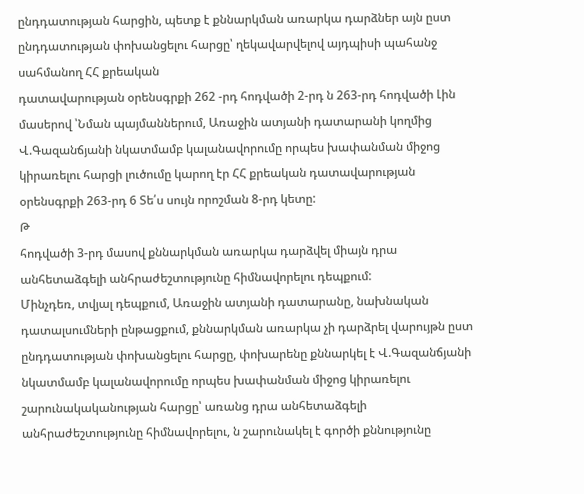ընդդատության հարցին, պետք է քննարկման առարկա դարձներ այն ըստ ընդդատության փոխանցելու հարցը՝ ղեկավարվելով այդպիսի պահանջ սահմանող ՀՀ քրեական
դատավարության օրենսգրքի 262 -րդ հոդվածի 2-րդ ն 263-րդ հոդվածի Լին մասերով ՝Նման պայմաններում, Առաջին ատյանի դատարանի կողմից Վ.Գազանճյանի նկատմամբ կալանավորումը որպես խափանման միջոց կիրառելու հարցի լուծումը կարող էր ՀՀ քրեական դատավարության օրենսգրքի 263-րդ 6 Տե՛ս սույն որոշման 8-րդ կետը:
Թ
հոդվածի 3-րդ մասով քննարկման առարկա դարձվել միայն դրա անհետաձգելի անհրաժեշտությունը հիմնավորելու դեպքում:
Մինչդեռ, տվյալ դեպքում, Առաջին ատյանի դատարանը, նախնական դատալսումների ընթացքում, քննարկման առարկա չի դարձրել վարույթն ըստ ընդդատության փոխանցելու հարցը, փոխարենը քննարկել է Վ.Գազանճյանի նկատմամբ կալանավորումը որպես խափանման միջոց կիրառելու
շարունակականության հարցը՝ առանց դրա անհետաձգելի անհրաժեշտությունը հիմնավորելու, ն շարունակել է գործի քննությունը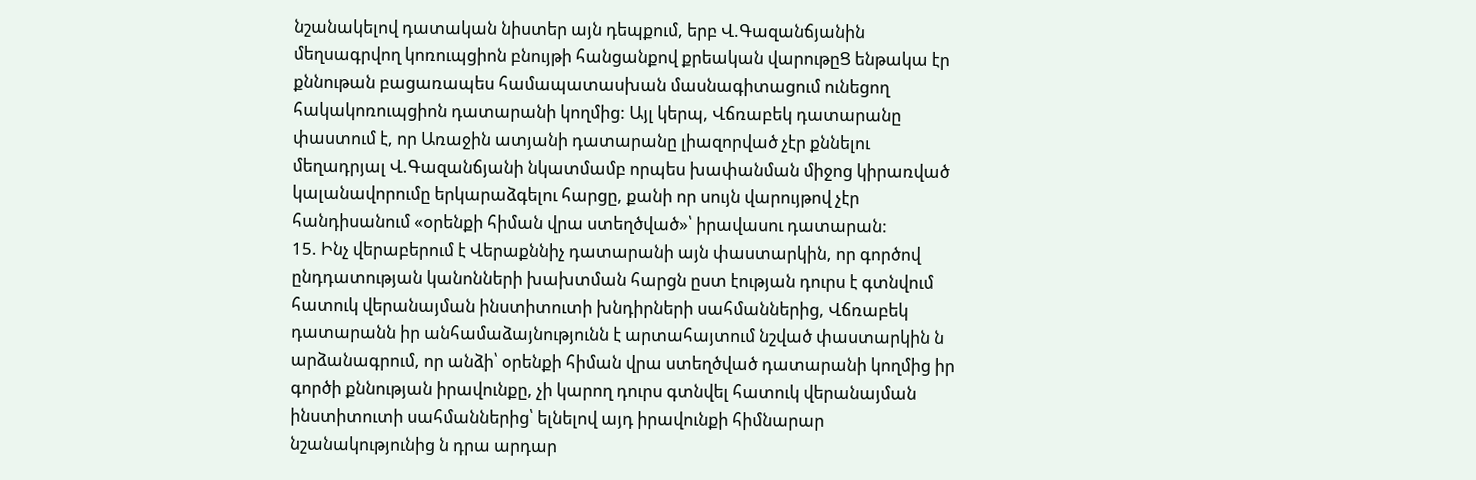նշանակելով դատական նիստեր այն դեպքում, երբ Վ.Գազանճյանին մեղսագրվող կոռուպցիոն բնույթի հանցանքով քրեական վարութըՑ ենթակա էր քննութան բացառապես համապատասխան մասնագիտացում ունեցող հակակոռուպցիոն դատարանի կողմից: Այլ կերպ, Վճռաբեկ դատարանը փաստում է, որ Առաջին ատյանի դատարանը լիազորված չէր քննելու մեղադրյալ Վ.Գազանճյանի նկատմամբ որպես խափանման միջոց կիրառված կալանավորումը երկարաձգելու հարցը, քանի որ սույն վարույթով չէր հանդիսանում «օրենքի հիման վրա ստեղծված»՝ իրավասու դատարան:
15. Ինչ վերաբերում է Վերաքննիչ դատարանի այն փաստարկին, որ գործով ընդդատության կանոնների խախտման հարցն ըստ էության դուրս է գտնվում հատուկ վերանայման ինստիտուտի խնդիրների սահմաններից, Վճռաբեկ դատարանն իր անհամաձայնությունն է արտահայտում նշված փաստարկին ն արձանագրում, որ անձի՝ օրենքի հիման վրա ստեղծված դատարանի կողմից իր գործի քննության իրավունքը, չի կարող դուրս գտնվել հատուկ վերանայման ինստիտուտի սահմաններից՝ ելնելով այդ իրավունքի հիմնարար նշանակությունից ն դրա արդար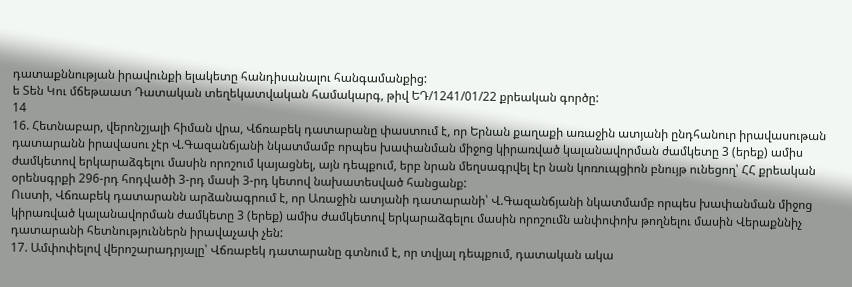դատաքննության իրավունքի ելակետը հանդիսանալու հանգամանքից:
ե Տեն Կու մճեթաատ Դատական տեղեկատվական համակարգ, թիվ ԵԴ/1241/01/22 քրեական գործը:
14
16. Հետնաբար, վերոնշյալի հիման վրա, Վճռաբեկ դատարանը փաստում է, որ Երնան քաղաքի առաջին ատյանի ընդհանուր իրավասութան դատարանն իրավասու չէր Վ.Գազանճյանի նկատմամբ որպես խափանման միջոց կիրառված կալանավորման ժամկետը 3 (երեք) ամիս ժամկետով երկարաձգելու մասին որոշում կայացնել, այն դեպքում, երբ նրան մեղսագրվել էր նան կոռուպցիոն բնույթ ունեցող՝ ՀՀ քրեական օրենսգրքի 296-րդ հոդվածի 3-րդ մասի 3-րդ կետով նախատեսված հանցանք:
Ուստի, Վճռաբեկ դատարանն արձանագրում է, որ Առաջին ատյանի դատարանի՝ Վ.Գազանճյանի նկատմամբ որպես խափանման միջոց կիրառված կալանավորման ժամկետը 3 (երեք) ամիս ժամկետով երկարաձգելու մասին որոշումն անփոփոխ թողնելու մասին Վերաքննիչ դատարանի հետնություններն իրավաչափ չեն:
17. Ամփոփելով վերոշարադրյալը՝ Վճռաբեկ դատարանը գտնում է, որ տվյալ դեպքում, դատական ակա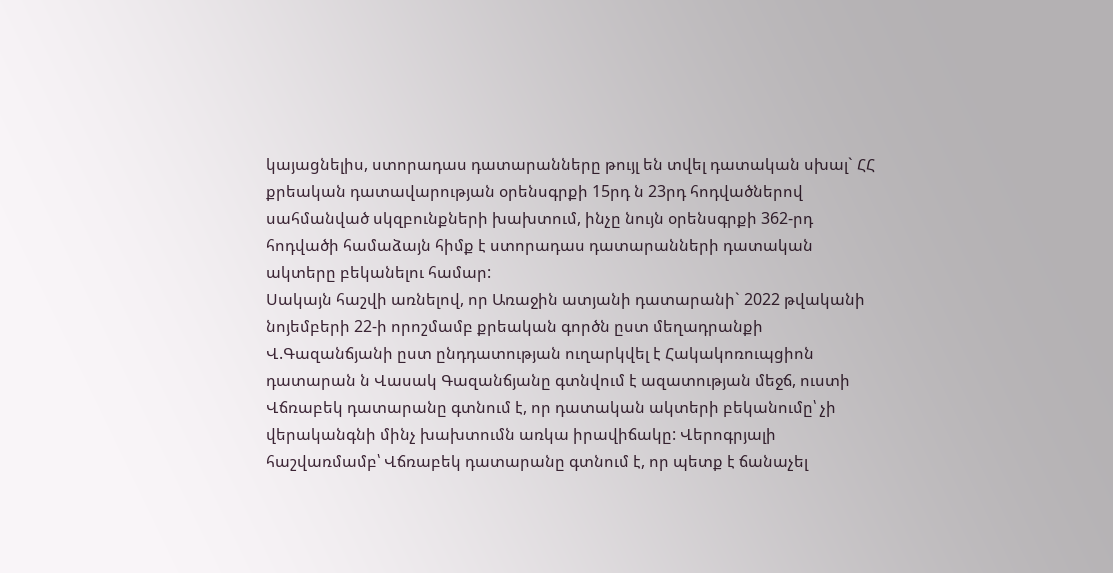կայացնելիս, ստորադաս դատարանները թույլ են տվել դատական սխալ` ՀՀ քրեական դատավարության օրենսգրքի 15րդ ն 23րդ հոդվածներով սահմանված սկզբունքների խախտում, ինչը նույն օրենսգրքի 362-րդ հոդվածի համաձայն հիմք է ստորադաս դատարանների դատական ակտերը բեկանելու համար:
Սակայն հաշվի առնելով, որ Առաջին ատյանի դատարանի` 2022 թվականի նոյեմբերի 22-ի որոշմամբ քրեական գործն ըստ մեղադրանքի Վ.Գազանճյանի ըստ ընդդատության ուղարկվել է Հակակոռուպցիոն դատարան ն Վասակ Գազանճյանը գտնվում է ազատության մեջճ, ուստի Վճռաբեկ դատարանը գտնում է, որ դատական ակտերի բեկանումը՝ չի վերականգնի մինչ խախտումն առկա իրավիճակը: Վերոգրյալի հաշվառմամբ՝ Վճռաբեկ դատարանը գտնում է, որ պետք է ճանաչել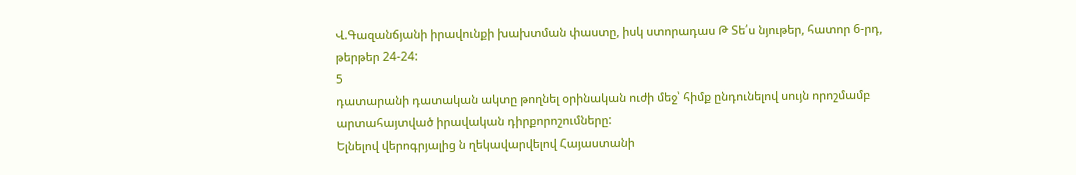Վ.Գազանճյանի իրավունքի խախտման փաստը, իսկ ստորադաս Թ Տե՛ս նյութեր, հատոր 6-րդ, թերթեր 24-24:
5
դատարանի դատական ակտը թողնել օրինական ուժի մեջ՝ հիմք ընդունելով սույն որոշմամբ արտահայտված իրավական դիրքորոշումները:
Ելնելով վերոգրյալից ն ղեկավարվելով Հայաստանի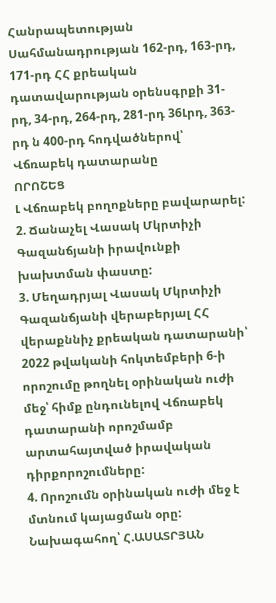Հանրապետության Սահմանադրության 162-րդ, 163-րդ, 171-րդ ՀՀ քրեական դատավարության օրենսգրքի 31-րդ, 34-րդ, 264-րդ, 281-րդ 36Լրդ, 363-րդ ն 400-րդ հոդվածներով՝ Վճռաբեկ դատարանը
ՈՐՈՇԵՑ
Լ Վճռաբեկ բողոքները բավարարել:
2. Ճանաչել Վասակ Մկրտիչի Գազանճյանի իրավունքի խախտման փաստը:
3. Մեղադրյալ Վասակ Մկրտիչի Գազանճյանի վերաբերյալ ՀՀ վերաքննիչ քրեական դատարանի՝ 2022 թվականի հոկտեմբերի 6-ի որոշումը թողնել օրինական ուժի մեջ՝ հիմք ընդունելով Վճռաբեկ դատարանի որոշմամբ արտահայտված իրավական դիրքորոշումները:
4. Որոշումն օրինական ուժի մեջ է մտնում կայացման օրը:
Նախագահող՝ Հ.ԱՍԱՏՐՅԱՆ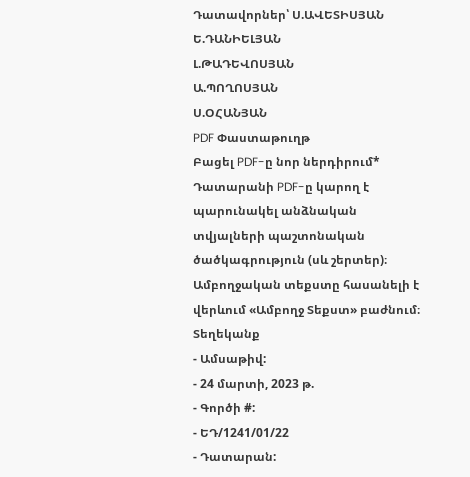Դատավորներ՝ Ս.ԱՎԵՏԻՍՅԱՆ
Ե.ԴԱՆԻԵԼՅԱՆ
Լ.ԹԱԴԵՎՈՍՅԱՆ
Ա.ՊՈՂՈՍՅԱՆ
Ս.ՕՀԱՆՅԱՆ
PDF Փաստաթուղթ
Բացել PDF-ը նոր ներդիրում* Դատարանի PDF-ը կարող է պարունակել անձնական տվյալների պաշտոնական ծածկագրություն (սև շերտեր)։ Ամբողջական տեքստը հասանելի է վերևում «Ամբողջ Տեքստ» բաժնում։
Տեղեկանք
- Ամսաթիվ:
- 24 մարտի, 2023 թ.
- Գործի #:
- ԵԴ/1241/01/22
- Դատարան: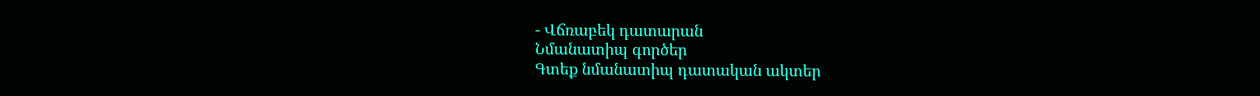- Վճռաբեկ դատարան
Նմանատիպ գործեր
Գտեք նմանատիպ դատական ակտեր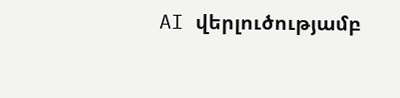AI վերլուծությամբ